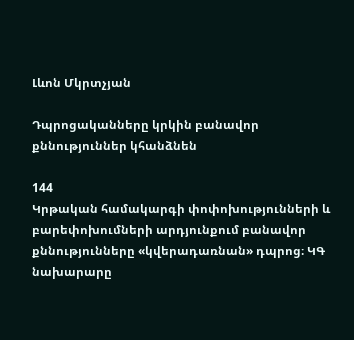Լևոն Մկրտչյան

Դպրոցականները կրկին բանավոր քննություններ կհանձնեն

144
Կրթական համակարգի փոփոխությունների և բարեփոխումների արդյունքում բանավոր քննությունները «կվերադառնան» դպրոց։ ԿԳ նախարարը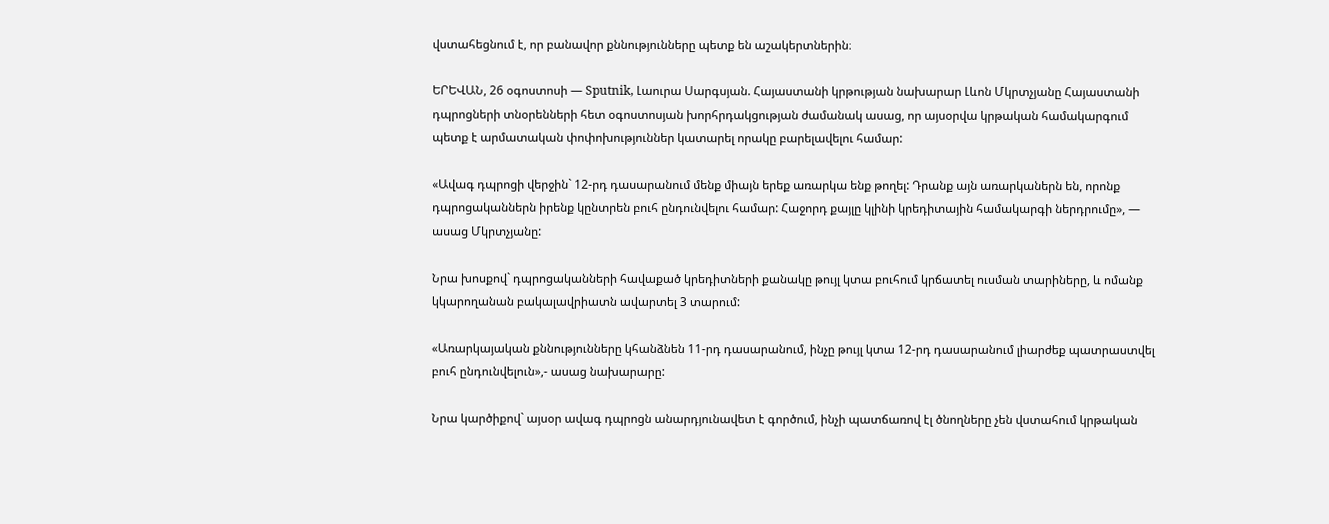վստահեցնում է, որ բանավոր քննությունները պետք են աշակերտներին։

ԵՐԵՎԱՆ, 26 օգոստոսի — Sputnik, Լաուրա Սարգսյան. Հայաստանի կրթության նախարար Լևոն Մկրտչյանը Հայաստանի դպրոցների տնօրենների հետ օգոստոսյան խորհրդակցության ժամանակ ասաց, որ այսօրվա կրթական համակարգում պետք է արմատական փոփոխություններ կատարել որակը բարելավելու համար:

«Ավագ դպրոցի վերջին` 12-րդ դասարանում մենք միայն երեք առարկա ենք թողել: Դրանք այն առարկաներն են, որոնք դպրոցականներն իրենք կընտրեն բուհ ընդունվելու համար: Հաջորդ քայլը կլինի կրեդիտային համակարգի ներդրումը», — ասաց Մկրտչյանը:

Նրա խոսքով` դպրոցականների հավաքած կրեդիտների քանակը թույլ կտա բուհում կրճատել ուսման տարիները, և ոմանք կկարողանան բակալավրիատն ավարտել 3 տարում:

«Առարկայական քննությունները կհանձնեն 11-րդ դասարանում, ինչը թույլ կտա 12-րդ դասարանում լիարժեք պատրաստվել բուհ ընդունվելուն»,- ասաց նախարարը:

Նրա կարծիքով` այսօր ավագ դպրոցն անարդյունավետ է գործում, ինչի պատճառով էլ ծնողները չեն վստահում կրթական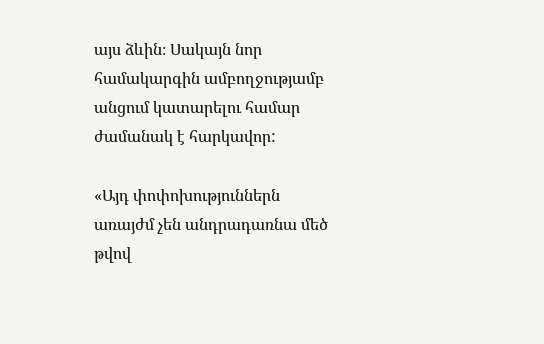այս ձևին։ Սակայն նոր համակարգին ամբողջությամբ անցում կատարելու համար ժամանակ է հարկավոր:

«Այդ փոփոխություններն առայժմ չեն անդրադառնա մեծ թվով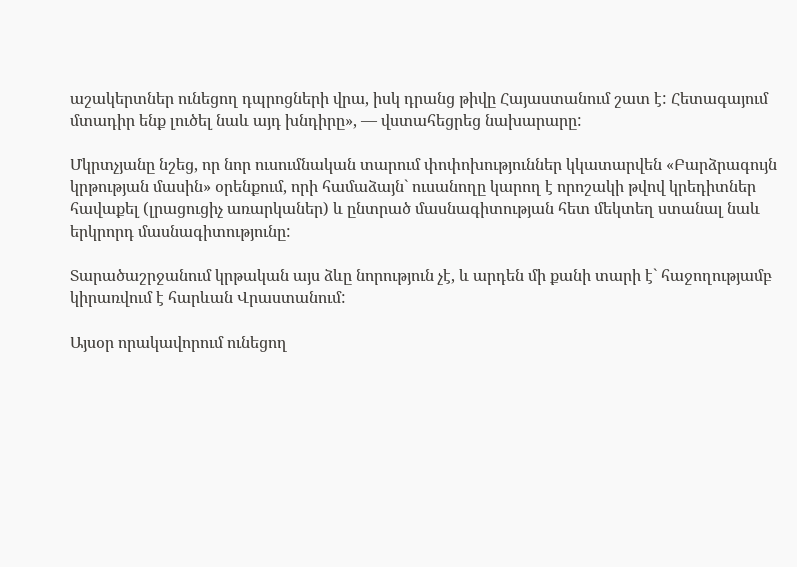աշակերտներ ունեցող դպրոցների վրա, իսկ դրանց թիվը Հայաստանում շատ է: Հետագայում մտադիր ենք լուծել նաև այդ խնդիրը», — վստահեցրեց նախարարը:

Մկրտչյանը նշեց, որ նոր ուսումնական տարում փոփոխություններ կկատարվեն «Բարձրագույն կրթության մասին» օրենքում, որի համաձայն` ուսանողը կարող է որոշակի թվով կրեդիտներ հավաքել (լրացուցիչ առարկաներ) և ընտրած մասնագիտության հետ մեկտեղ ստանալ նաև երկրորդ մասնագիտությունը:

Տարածաշրջանում կրթական այս ձևը նորություն չէ, և արդեն մի քանի տարի է` հաջողությամբ կիրառվում է հարևան Վրաստանում:

Այսօր որակավորում ունեցող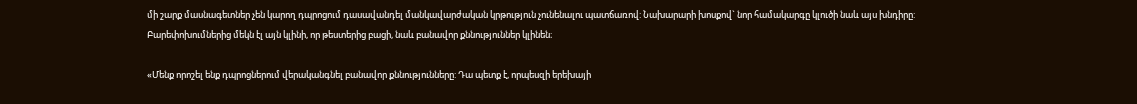մի շարք մասնագետներ չեն կարող դպրոցում դասավանդել մանկավարժական կրթություն չունենալու պատճառով: Նախարարի խոսքով` նոր համակարգը կլուծի նաև այս խնդիրը: Բարեփոխումներից մեկն էլ այն կլինի, որ թեստերից բացի, նաև բանավոր քննություններ կլինեն։

«Մենք որոշել ենք դպրոցներում վերականգնել բանավոր քննությունները: Դա պետք է, որպեսզի երեխայի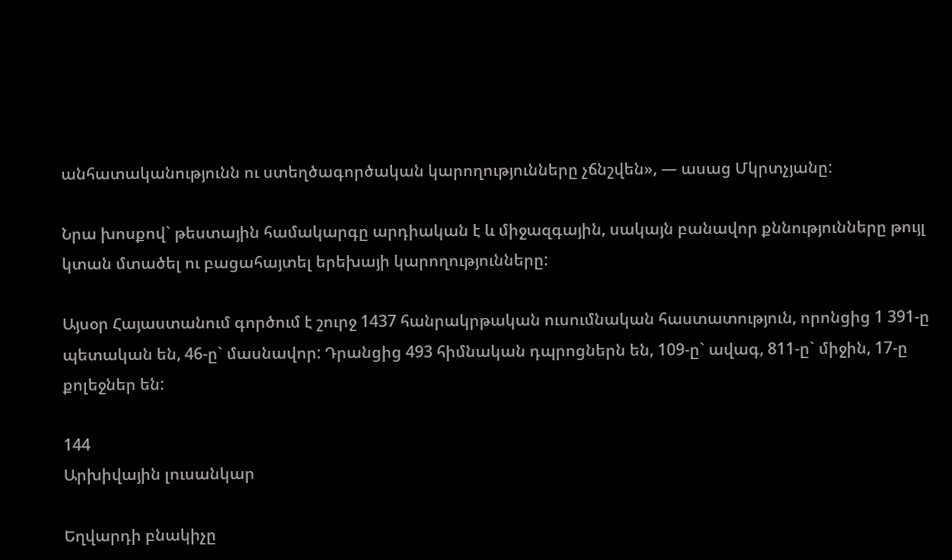անհատականությունն ու ստեղծագործական կարողությունները չճնշվեն», — ասաց Մկրտչյանը:

Նրա խոսքով` թեստային համակարգը արդիական է և միջազգային, սակայն բանավոր քննությունները թույլ կտան մտածել ու բացահայտել երեխայի կարողությունները:

Այսօր Հայաստանում գործում է շուրջ 1437 հանրակրթական ուսումնական հաստատություն, որոնցից 1 391-ը պետական են, 46-ը` մասնավոր: Դրանցից 493 հիմնական դպրոցներն են, 109-ը` ավագ, 811-ը` միջին, 17-ը քոլեջներ են:

144
Արխիվային լուսանկար

Եղվարդի բնակիչը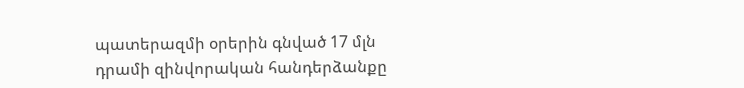պատերազմի օրերին գնված 17 մլն դրամի զինվորական հանդերձանքը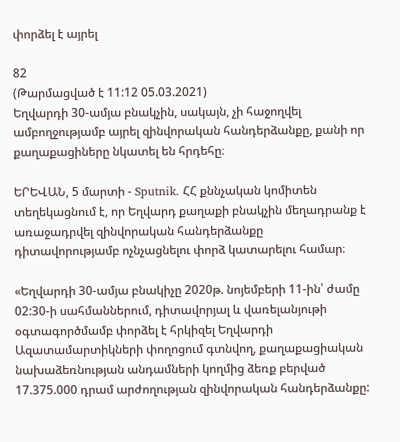փորձել է այրել

82
(Թարմացված է 11:12 05.03.2021)
Եղվարդի 30-ամյա բնակչին, սակայն, չի հաջողվել ամբողջությամբ այրել զինվորական հանդերձանքը, քանի որ քաղաքացիները նկատել են հրդեհը։

ԵՐԵՎԱՆ, 5 մարտի - Sputnik. ՀՀ քննչական կոմիտեն տեղեկացնում է, որ Եղվարդ քաղաքի բնակչին մեղադրանք է առաջադրվել զինվորական հանդերձանքը դիտավորությամբ ոչնչացնելու փորձ կատարելու համար։

«Եղվարդի 30-ամյա բնակիչը 2020թ. նոյեմբերի 11-ին՝ ժամը 02:30-ի սահմաններում, դիտավորյալ և վառելանյութի օգտագործմամբ փորձել է հրկիզել Եղվարդի Ազատամարտիկների փողոցում գտնվող, քաղաքացիական նախաձեռնության անդամների կողմից ձեռք բերված 17.375.000 դրամ արժողության զինվորական հանդերձանքը: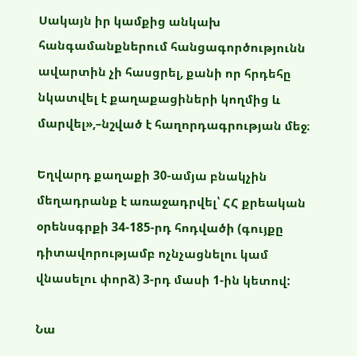Սակայն իր կամքից անկախ հանգամանքներում հանցագործությունն ավարտին չի հասցրել, քանի որ հրդեհը նկատվել է քաղաքացիների կողմից և մարվել»,–նշված է հաղորդագրության մեջ։

Եղվարդ քաղաքի 30-ամյա բնակչին մեղադրանք է առաջադրվել՝ ՀՀ քրեական օրենսգրքի 34-185-րդ հոդվածի (գույքը դիտավորությամբ ոչնչացնելու կամ վնասելու փորձ) 3-րդ մասի 1-ին կետով:

Նա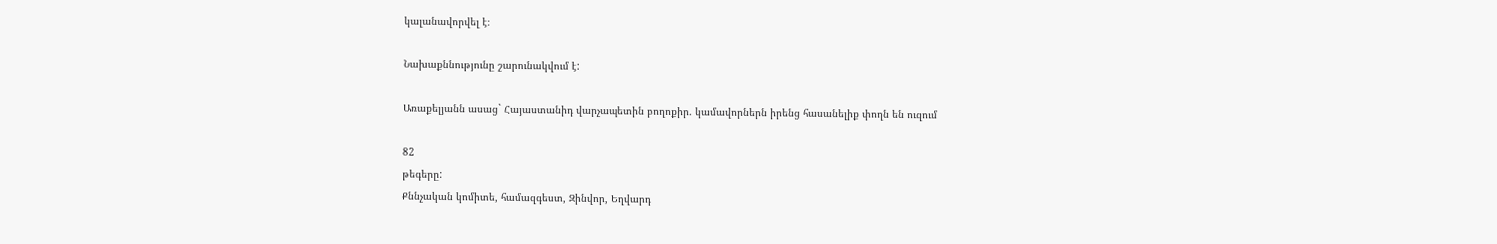կալանավորվել է։

Նախաքննությունը շարունակվում է:

Առաքելյանն ասաց` Հայաստանիդ վարչապետին բողոքիր. կամավորներն իրենց հասանելիք փողն են ուզում

82
թեգերը:
Քննչական կոմիտե, համազգեստ, Զինվոր, Եղվարդ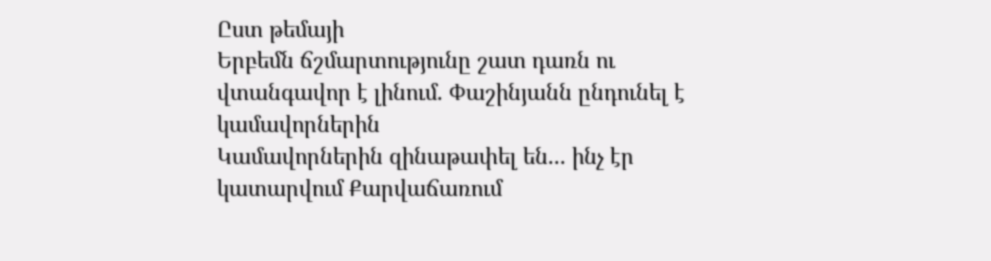Ըստ թեմայի
Երբեմն ճշմարտությունը շատ դառն ու վտանգավոր է լինում. Փաշինյանն ընդունել է կամավորներին
Կամավորներին զինաթափել են... ինչ էր կատարվում Քարվաճառում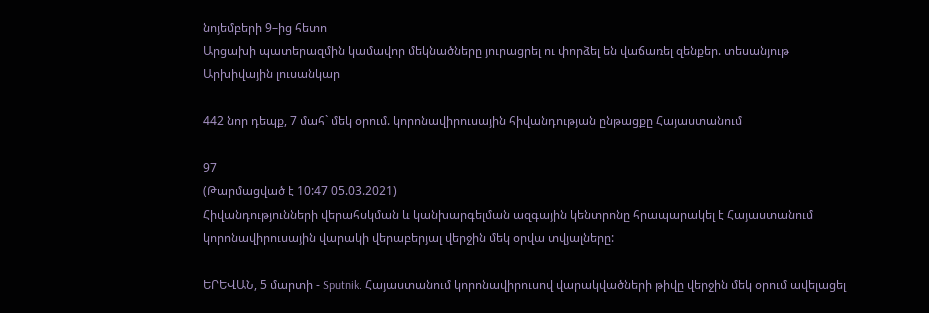նոյեմբերի 9–ից հետո
Արցախի պատերազմին կամավոր մեկնածները յուրացրել ու փորձել են վաճառել զենքեր. տեսանյութ
Արխիվային լուսանկար

442 նոր դեպք, 7 մահ` մեկ օրում. կորոնավիրուսային հիվանդության ընթացքը Հայաստանում

97
(Թարմացված է 10:47 05.03.2021)
Հիվանդությունների վերահսկման և կանխարգելման ազգային կենտրոնը հրապարակել է Հայաստանում կորոնավիրուսային վարակի վերաբերյալ վերջին մեկ օրվա տվյալները:

ԵՐԵՎԱՆ, 5 մարտի - Sputnik. Հայաստանում կորոնավիրուսով վարակվածների թիվը վերջին մեկ օրում ավելացել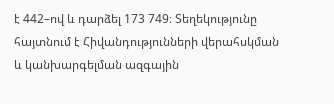է 442–ով և դարձել 173 749։ Տեղեկությունը հայտնում է Հիվանդությունների վերահսկման և կանխարգելման ազգային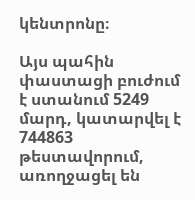կենտրոնը։

Այս պահին փաստացի բուժում է ստանում 5249 մարդ, կատարվել է 744863 թեստավորում, առողջացել են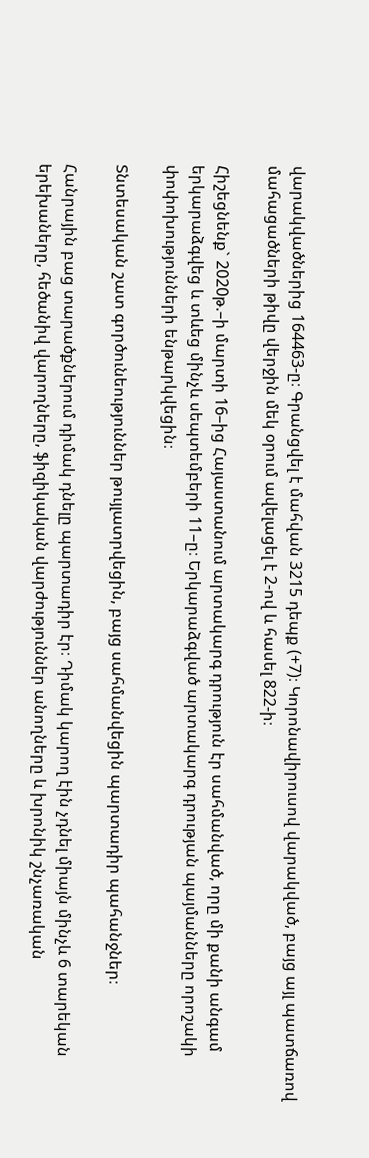վարակվածներից 164463-ը։ Գրանցվել է մահվան 3215 դեպք (+7)։ Կորոնավիրուսով վարակված, բայց այլ պատճառով մահացածների թիվը վերջին մեկ օրում ավելացել է 2-ով և հասել 822-ի։

Հիշեցնենք` 2020թ.–ի մարտի 16–ից Հայաստանում արտակարգ դրություն էր սահմանված, որը մի քանի անգամ երկարաձգվեց և տևեց մինչև սեպտեմբերի 11–ը։ Երկարաձգված արտակարգ դրության պայմանները որոշակի փոփոխությունների ենթարկվեցին։

Տնտեսական շատ գործունեություններ թույլատրվեցին, բայց սահմանվեցին պարտադիր պահանջներ։

Հանրային բաց տարածքներում դիմակ դնելը պարտադիր էր։ Դիմակ կարող էին չդնել միայն մինչև 6 տարեկան երեխաները, հեծանիվ վարողները, ֆիզիկական վարժություններ անողները և խրոնիկ շնչառական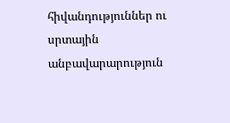հիվանդություններ ու սրտային անբավարարություն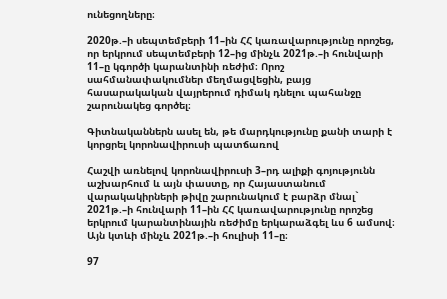ունեցողները։

2020թ.–ի սեպտեմբերի 11–ին ՀՀ կառավարությունը որոշեց, որ երկրում սեպտեմբերի 12–ից մինչև 2021թ.–ի հունվարի 11–ը կգործի կարանտինի ռեժիմ։ Որոշ սահմանափակումներ մեղմացվեցին, բայց հասարակական վայրերում դիմակ դնելու պահանջը շարունակեց գործել։

Գիտնականներն ասել են, թե մարդկությունը քանի տարի է կորցրել կորոնավիրուսի պատճառով

Հաշվի առնելով կորոնավիրուսի 3–րդ ալիքի գոյությունն աշխարհում և այն փաստը, որ Հայաստանում վարակակիրների թիվը շարունակում է բարձր մնալ` 2021թ.–ի հունվարի 11–ին ՀՀ կառավարությունը որոշեց երկրում կարանտինային ռեժիմը երկարաձգել ևս 6 ամսով։ Այն կտևի մինչև 2021թ.–ի հուլիսի 11–ը։

97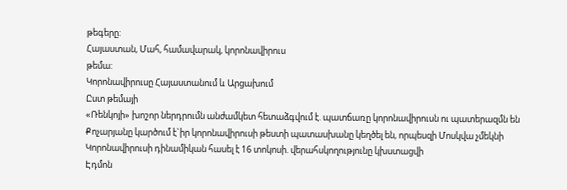թեգերը:
Հայաստան, Մահ, համավարակ, կորոնավիրուս
թեմա:
Կորոնավիրուսը Հայաստանում և Արցախում
Ըստ թեմայի
«Ռենկոյի» խոշոր ներդրումն անժամկետ հետաձգվում է. պատճառը կորոնավիրուսն ու պատերազմն են
Քոչարյանը կարծում է`իր կորոնավիրուսի թեստի պատասխանը կեղծել են, որպեսզի Մոսկվա չմեկնի
Կորոնավիրուսի դինամիկան հասել է 16 տոկոսի. վերահսկողությունը կխստացվի
Էդմոն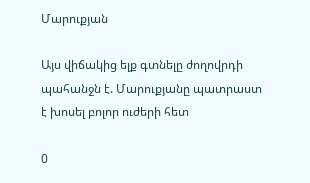Մարուքյան

Այս վիճակից ելք գտնելը ժողովրդի պահանջն է. Մարուքյանը պատրաստ է խոսել բոլոր ուժերի հետ

0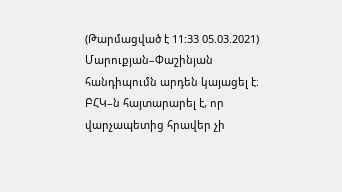(Թարմացված է 11:33 05.03.2021)
Մարուքյան–Փաշինյան հանդիպումն արդեն կայացել է։ ԲՀԿ–ն հայտարարել է, որ վարչապետից հրավեր չի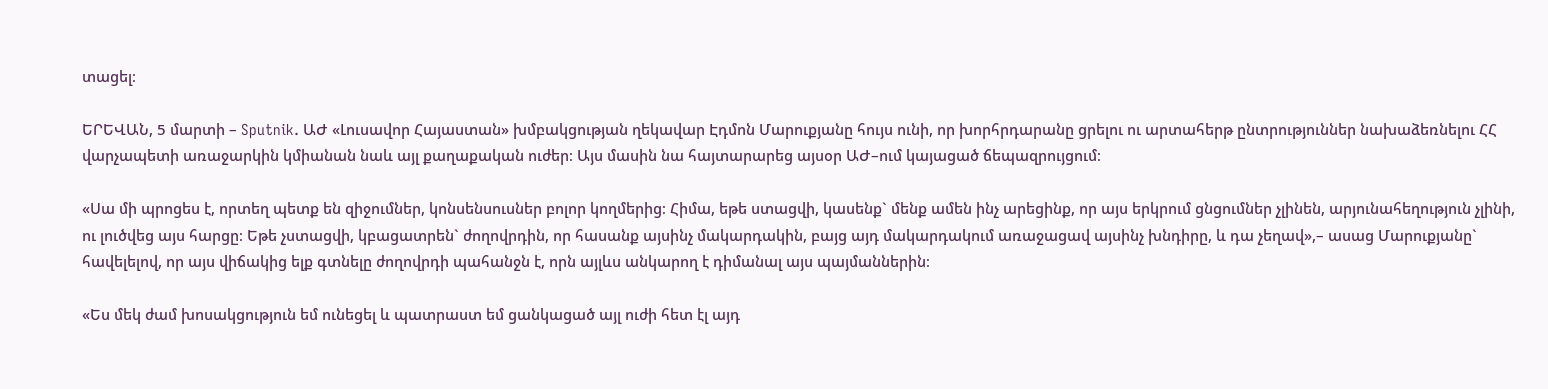տացել։

ԵՐԵՎԱՆ, 5 մարտի – Sputnik. ԱԺ «Լուսավոր Հայաստան» խմբակցության ղեկավար Էդմոն Մարուքյանը հույս ունի, որ խորհրդարանը ցրելու ու արտահերթ ընտրություններ նախաձեռնելու ՀՀ վարչապետի առաջարկին կմիանան նաև այլ քաղաքական ուժեր։ Այս մասին նա հայտարարեց այսօր ԱԺ–ում կայացած ճեպազրույցում։

«Սա մի պրոցես է, որտեղ պետք են զիջումներ, կոնսենսուսներ բոլոր կողմերից։ Հիմա, եթե ստացվի, կասենք` մենք ամեն ինչ արեցինք, որ այս երկրում ցնցումներ չլինեն, արյունահեղություն չլինի, ու լուծվեց այս հարցը։ Եթե չստացվի, կբացատրեն` ժողովրդին, որ հասանք այսինչ մակարդակին, բայց այդ մակարդակում առաջացավ այսինչ խնդիրը, և դա չեղավ»,– ասաց Մարուքյանը` հավելելով, որ այս վիճակից ելք գտնելը ժողովրդի պահանջն է, որն այլևս անկարող է դիմանալ այս պայմաններին։

«Ես մեկ ժամ խոսակցություն եմ ունեցել և պատրաստ եմ ցանկացած այլ ուժի հետ էլ այդ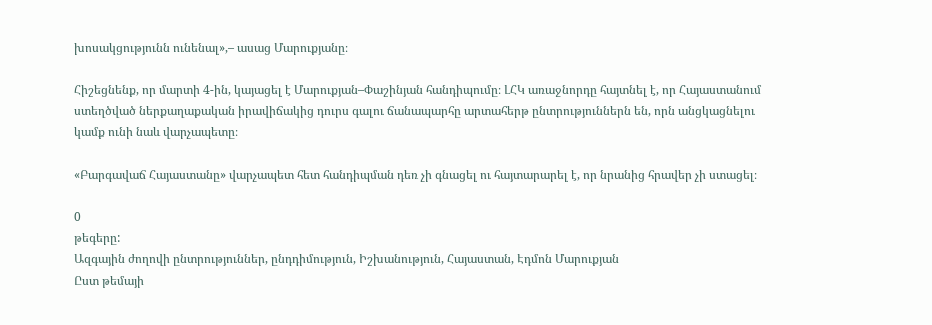խոսակցությունն ունենալ»,– ասաց Մարուքյանը։

Հիշեցնենք, որ մարտի 4-ին, կայացել է Մարուքյան–Փաշինյան հանդիպումը։ ԼՀԿ առաջնորդը հայտնել է, որ Հայաստանում ստեղծված ներքաղաքական իրավիճակից դուրս գալու ճանապարհը արտահերթ ընտրություններն են, որն անցկացնելու կամք ունի նաև վարչապետը։

«Բարգավաճ Հայաստանը» վարչապետ հետ հանդիպման դեռ չի գնացել ու հայտարարել է, որ նրանից հրավեր չի ստացել։

0
թեգերը:
Ազգային ժողովի ընտրություններ, ընդդիմություն, Իշխանություն, Հայաստան, Էդմոն Մարուքյան
Ըստ թեմայի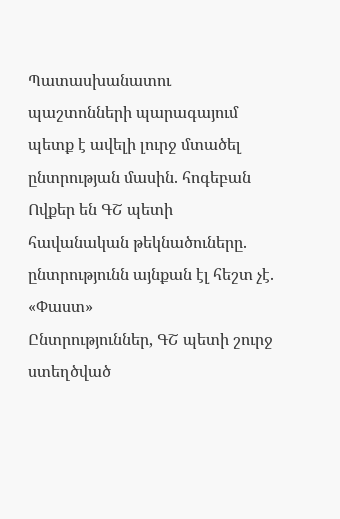Պատասխանատու պաշտոնների պարագայում պետք է ավելի լուրջ մտածել ընտրության մասին. հոգեբան
Ովքեր են ԳՇ պետի հավանական թեկնածուները. ընտրությունն այնքան էլ հեշտ չէ. «Փաստ»
Ընտրություններ, ԳՇ պետի շուրջ ստեղծված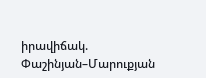իրավիճակ. Փաշինյան–Մարուքյան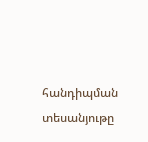հանդիպման տեսանյութը